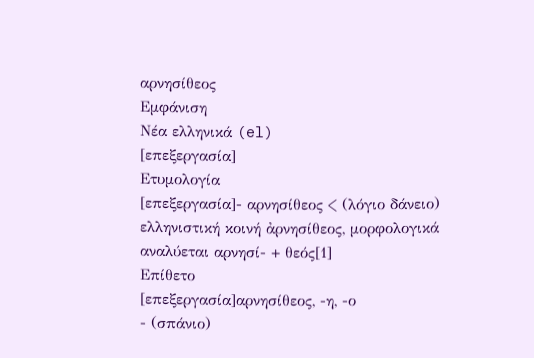αρνησίθεος
Εμφάνιση
Νέα ελληνικά (el)
[επεξεργασία]
Ετυμολογία
[επεξεργασία]- αρνησίθεος < (λόγιο δάνειο) ελληνιστική κοινή ἀρνησίθεος, μορφολογικά αναλύεται αρνησί- + θεός[1]
Επίθετο
[επεξεργασία]αρνησίθεος, -η, -ο
- (σπάνιο)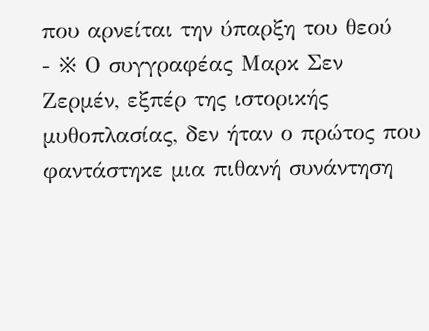που αρνείται την ύπαρξη του θεού
- ※ Ο συγγραφέας Μαρκ Σεν Ζερμέν, εξπέρ της ιστορικής μυθοπλασίας, δεν ήταν ο πρώτος που φαντάστηκε μια πιθανή συνάντηση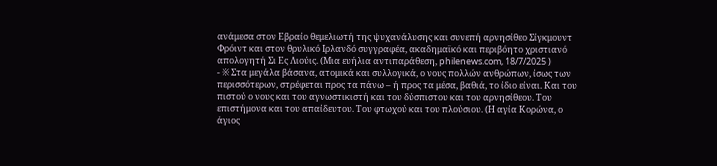ανάμεσα στον Εβραίο θεμελιωτή της ψυχανάλυσης και συνεπή αρνησίθεο Σίγκμουντ Φρόιντ και στον θρυλικό Ιρλανδό συγγραφέα, ακαδημαϊκό και περιβόητο χριστιανό απολογητή Σι Ες Λιούις. (Μια ευήλια αντιπαράθεση, philenews.com, 18/7/2025 )
- ※ Στα μεγάλα βάσανα, ατομικά και συλλογικά, ο νους πολλών ανθρώπων, ίσως των περισσότερων, στρέφεται προς τα πάνω – ή προς τα μέσα, βαθιά, το ίδιο είναι. Και του πιστού ο νους και του αγνωστικιστή και του δύσπιστου και του αρνησίθεου. Του επιστήμονα και του απαίδευτου. Του φτωχού και του πλούσιου. (Η αγία Κορώνα, ο άγιος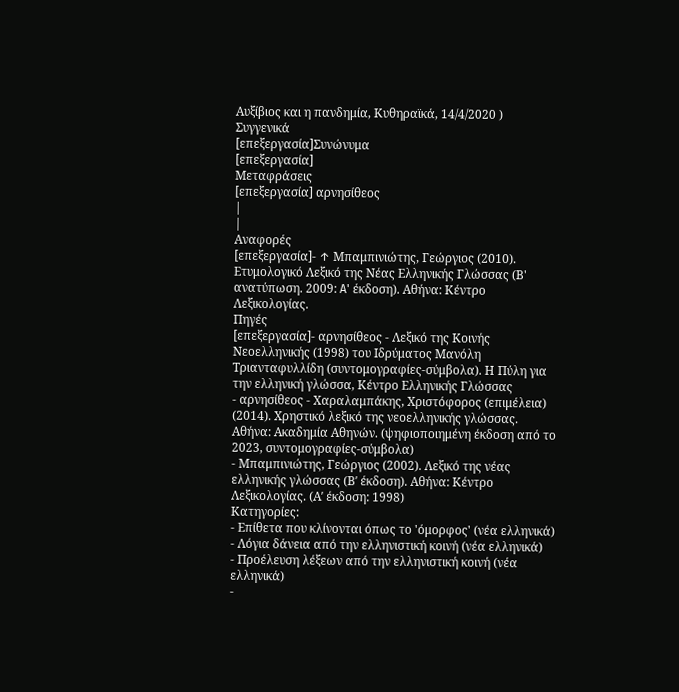Αυξίβιος και η πανδημία, Κυθηραϊκά, 14/4/2020 )
Συγγενικά
[επεξεργασία]Συνώνυμα
[επεξεργασία]
Μεταφράσεις
[επεξεργασία] αρνησίθεος
|
|
Αναφορές
[επεξεργασία]- ↑ Μπαμπινιώτης, Γεώργιος (2010). Ετυμολογικό Λεξικό της Νέας Ελληνικής Γλώσσας (Β' ανατύπωση. 2009: A' έκδοση). Αθήνα: Κέντρο Λεξικολογίας.
Πηγές
[επεξεργασία]- αρνησίθεος - Λεξικό της Κοινής Νεοελληνικής (1998) του Ιδρύματος Μανόλη Τριανταφυλλίδη (συντομογραφίες-σύμβολα). Η Πύλη για την ελληνική γλώσσα, Κέντρο Ελληνικής Γλώσσας
- αρνησίθεος - Χαραλαμπάκης, Χριστόφορος (επιμέλεια) (2014). Χρηστικό λεξικό της νεοελληνικής γλώσσας. Αθήνα: Ακαδημία Αθηνών. (ψηφιοποιημένη έκδοση από το 2023, συντομογραφίες-σύμβολα)
- Μπαμπινιώτης, Γεώργιος (2002). Λεξικό της νέας ελληνικής γλώσσας (Βʹ έκδοση). Αθήνα: Κέντρο Λεξικολογίας. (Αʹ έκδοση: 1998)
Κατηγορίες:
- Επίθετα που κλίνονται όπως το 'όμορφος' (νέα ελληνικά)
- Λόγια δάνεια από την ελληνιστική κοινή (νέα ελληνικά)
- Προέλευση λέξεων από την ελληνιστική κοινή (νέα ελληνικά)
-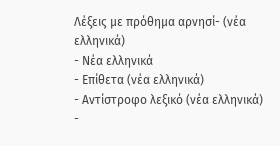Λέξεις με πρόθημα αρνησί- (νέα ελληνικά)
- Νέα ελληνικά
- Επίθετα (νέα ελληνικά)
- Αντίστροφο λεξικό (νέα ελληνικά)
-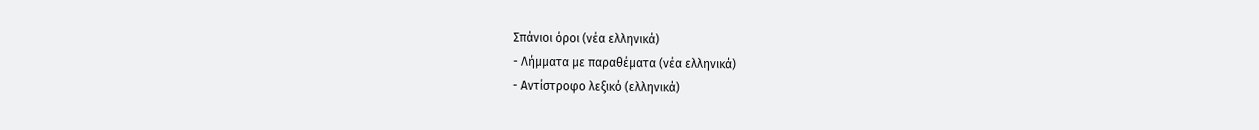Σπάνιοι όροι (νέα ελληνικά)
- Λήμματα με παραθέματα (νέα ελληνικά)
- Αντίστροφο λεξικό (ελληνικά)